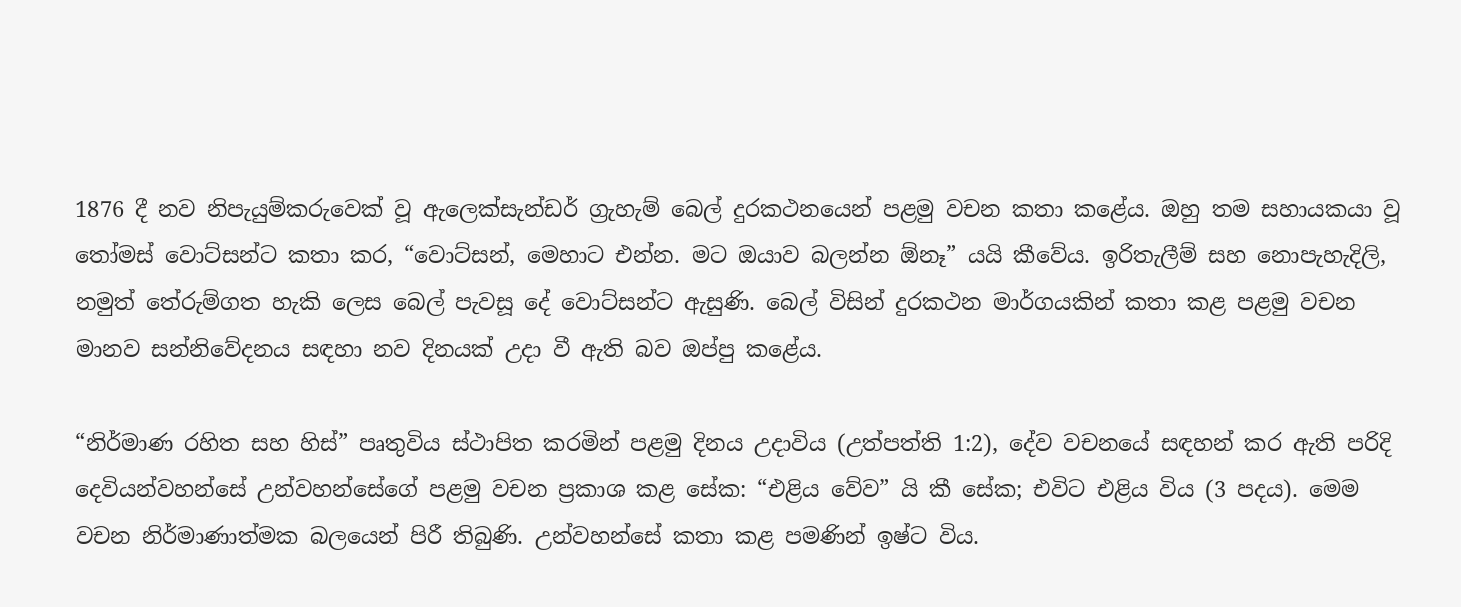1876 දී නව නිපැයුම්කරුවෙක් වූ ඇලෙක්සැන්ඩර් ග්‍රැහැම් බෙල් දුරකථනයෙන් පළමු වචන කතා කළේය. ඔහු තම සහායකයා වූ තෝමස් වොට්සන්ට කතා කර, “වොට්සන්, මෙහාට එන්න. මට ඔයාව බලන්න ඕනෑ” යයි කීවේය. ඉරිතැලීම් සහ නොපැහැදිලි, නමුත් තේරුම්ගත හැකි ලෙස බෙල් පැවසූ දේ වොට්සන්ට ඇසුණි. බෙල් විසින් දුරකථන මාර්ගයකින් කතා කළ පළමු වචන මානව සන්නිවේදනය සඳහා නව දිනයක් උදා වී ඇති බව ඔප්පු කළේය.

“නිර්මාණ රහිත සහ හිස්” පෘතුවිය ස්ථාපිත කරමින් පළමු දිනය උදාවිය (උත්පත්ති 1:2), දේව වචනයේ සඳහන් කර ඇති පරිදි දෙවියන්වහන්සේ උන්වහන්සේගේ පළමු වචන ප්‍රකාශ කළ සේක: “එළිය වේව” යි කී සේක; එවිට එළිය විය (3 පදය). මෙම වචන නිර්මාණාත්මක බලයෙන් පිරී තිබුණි. උන්වහන්සේ කතා කළ පමණින් ඉෂ්ට විය.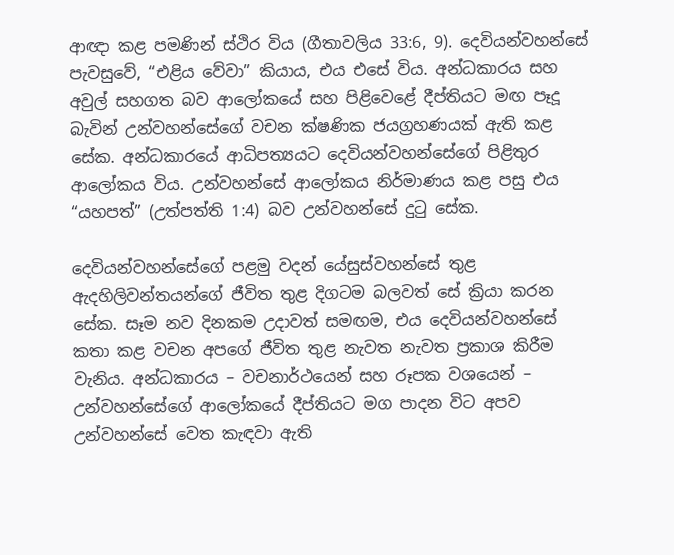ආඥා කළ පමණින් ස්ථිර විය (ගීතාවලිය 33:6, 9). දෙවියන්වහන්සේ පැවසුවේ, “එළිය වේවා” කියාය, එය එසේ විය. අන්ධකාරය සහ අවුල් සහගත බව ආලෝකයේ සහ පිළිවෙළේ දීප්තියට මඟ පෑදූ බැවින් උන්වහන්සේගේ වචන ක්ෂණික ජයග්‍රහණයක් ඇති කළ සේක. අන්ධකාරයේ ආධිපත්‍යයට දෙවියන්වහන්සේගේ පිළිතුර ආලෝකය විය. උන්වහන්සේ ආලෝකය නිර්මාණය කළ පසු එය “යහපත්” (උත්පත්ති 1:4) බව උන්වහන්සේ දුටු සේක.

දෙවියන්වහන්සේගේ පළමු වදන් යේසුස්වහන්සේ තුළ ඇදහිලිවන්තයන්ගේ ජීවිත තුළ දිගටම බලවත් සේ ක්‍රියා කරන සේක. සෑම නව දිනකම උදාවත් සමඟම, එය දෙවියන්වහන්සේ කතා කළ වචන අපගේ ජීවිත තුළ නැවත නැවත ප්‍රකාශ කිරීම වැනිය. අන්ධකාරය – වචනාර්ථයෙන් සහ රූපක වශයෙන් – උන්වහන්සේගේ ආලෝකයේ දීප්තියට මග පාදන විට අපව උන්වහන්සේ වෙත කැඳවා ඇති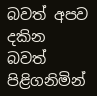බවත් අපව දකින බවත් පිළිගනිමින්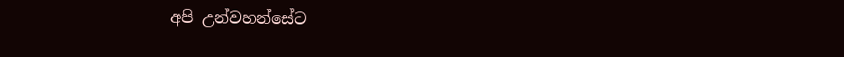අපි උන්වහන්සේට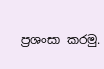ප්‍රශංසා කරමු.